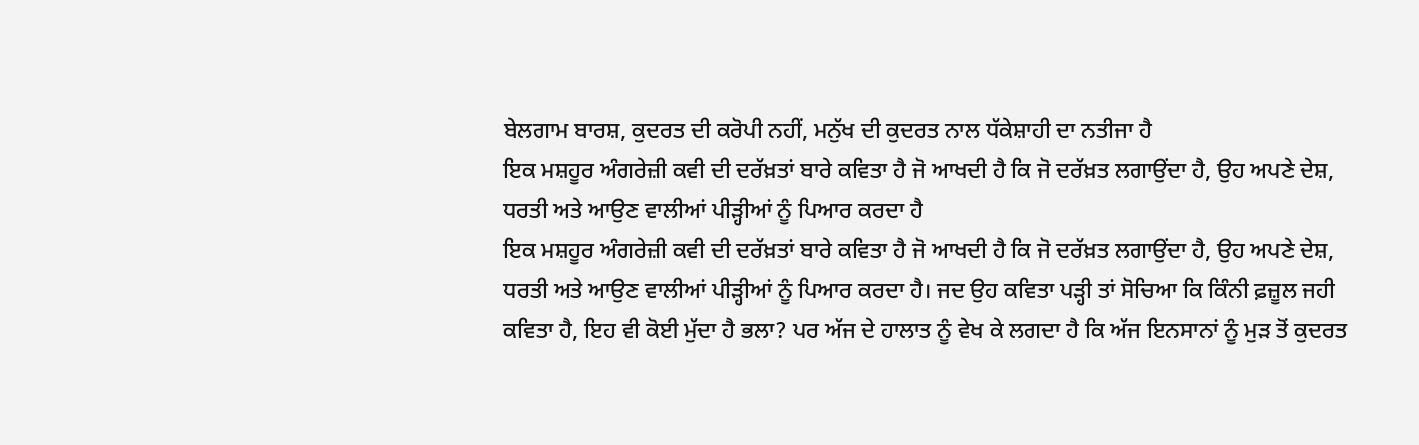ਬੇਲਗਾਮ ਬਾਰਸ਼, ਕੁਦਰਤ ਦੀ ਕਰੋਪੀ ਨਹੀਂ, ਮਨੁੱਖ ਦੀ ਕੁਦਰਤ ਨਾਲ ਧੱਕੇਸ਼ਾਹੀ ਦਾ ਨਤੀਜਾ ਹੈ
ਇਕ ਮਸ਼ਹੂਰ ਅੰਗਰੇਜ਼ੀ ਕਵੀ ਦੀ ਦਰੱਖ਼ਤਾਂ ਬਾਰੇ ਕਵਿਤਾ ਹੈ ਜੋ ਆਖਦੀ ਹੈ ਕਿ ਜੋ ਦਰੱਖ਼ਤ ਲਗਾਉਂਦਾ ਹੈ, ਉਹ ਅਪਣੇ ਦੇਸ਼, ਧਰਤੀ ਅਤੇ ਆਉਣ ਵਾਲੀਆਂ ਪੀੜ੍ਹੀਆਂ ਨੂੰ ਪਿਆਰ ਕਰਦਾ ਹੈ
ਇਕ ਮਸ਼ਹੂਰ ਅੰਗਰੇਜ਼ੀ ਕਵੀ ਦੀ ਦਰੱਖ਼ਤਾਂ ਬਾਰੇ ਕਵਿਤਾ ਹੈ ਜੋ ਆਖਦੀ ਹੈ ਕਿ ਜੋ ਦਰੱਖ਼ਤ ਲਗਾਉਂਦਾ ਹੈ, ਉਹ ਅਪਣੇ ਦੇਸ਼, ਧਰਤੀ ਅਤੇ ਆਉਣ ਵਾਲੀਆਂ ਪੀੜ੍ਹੀਆਂ ਨੂੰ ਪਿਆਰ ਕਰਦਾ ਹੈ। ਜਦ ਉਹ ਕਵਿਤਾ ਪੜ੍ਹੀ ਤਾਂ ਸੋਚਿਆ ਕਿ ਕਿੰਨੀ ਫ਼ਜ਼ੂਲ ਜਹੀ ਕਵਿਤਾ ਹੈ, ਇਹ ਵੀ ਕੋਈ ਮੁੱਦਾ ਹੈ ਭਲਾ? ਪਰ ਅੱਜ ਦੇ ਹਾਲਾਤ ਨੂੰ ਵੇਖ ਕੇ ਲਗਦਾ ਹੈ ਕਿ ਅੱਜ ਇਨਸਾਨਾਂ ਨੂੰ ਮੁੜ ਤੋਂ ਕੁਦਰਤ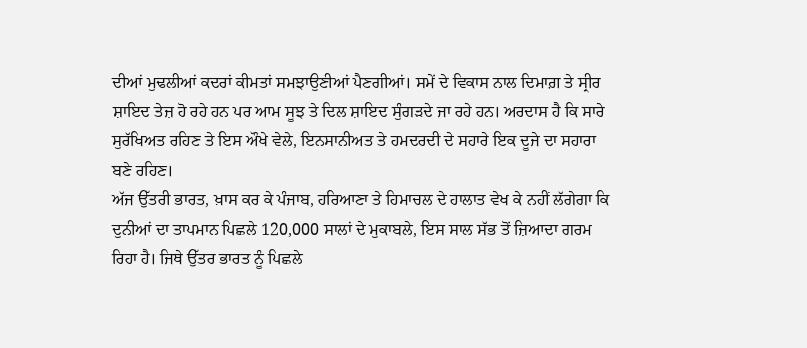ਦੀਆਂ ਮੁਢਲੀਆਂ ਕਦਰਾਂ ਕੀਮਤਾਂ ਸਮਝਾਉਣੀਆਂ ਪੈਣਗੀਆਂ। ਸਮੇਂ ਦੇ ਵਿਕਾਸ ਨਾਲ ਦਿਮਾਗ਼ ਤੇ ਸ੍ਰੀਰ ਸ਼ਾਇਦ ਤੇਜ਼ ਹੋ ਰਹੇ ਹਨ ਪਰ ਆਮ ਸੂਝ ਤੇ ਦਿਲ ਸ਼ਾਇਦ ਸੁੰਗੜਦੇ ਜਾ ਰਹੇ ਹਨ। ਅਰਦਾਸ ਹੈ ਕਿ ਸਾਰੇ ਸੁਰੱਖਿਅਤ ਰਹਿਣ ਤੇ ਇਸ ਔਖੇ ਵੇਲੇ, ਇਨਸਾਨੀਅਤ ਤੇ ਹਮਦਰਦੀ ਦੇ ਸਹਾਰੇ ਇਕ ਦੂਜੇ ਦਾ ਸਹਾਰਾ ਬਣੇ ਰਹਿਣ।
ਅੱਜ ਉੱਤਰੀ ਭਾਰਤ, ਖ਼ਾਸ ਕਰ ਕੇ ਪੰਜਾਬ, ਹਰਿਆਣਾ ਤੇ ਹਿਮਾਚਲ ਦੇ ਹਾਲਾਤ ਵੇਖ ਕੇ ਨਹੀਂ ਲੱਗੇਗਾ ਕਿ ਦੁਨੀਆਂ ਦਾ ਤਾਪਮਾਨ ਪਿਛਲੇ 120,000 ਸਾਲਾਂ ਦੇ ਮੁਕਾਬਲੇ, ਇਸ ਸਾਲ ਸੱਭ ਤੋਂ ਜ਼ਿਆਦਾ ਗਰਮ ਰਿਹਾ ਹੈ। ਜਿਥੇ ਉੱਤਰ ਭਾਰਤ ਨੂੰ ਪਿਛਲੇ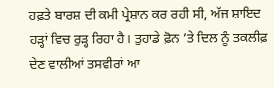ਹਫ਼ਤੇ ਬਾਰਸ਼ ਦੀ ਕਮੀ ਪ੍ਰੇਸ਼ਾਨ ਕਰ ਰਹੀ ਸੀ, ਅੱਜ ਸ਼ਾਇਦ ਹੜ੍ਹਾਂ ਵਿਚ ਰੁੜ੍ਹ ਰਿਹਾ ਹੈ। ਤੁਹਾਡੇ ਫ਼ੋਨ ’ਤੇ ਦਿਲ ਨੂੰ ਤਕਲੀਫ਼ ਦੇਣ ਵਾਲੀਆਂ ਤਸਵੀਰਾਂ ਆ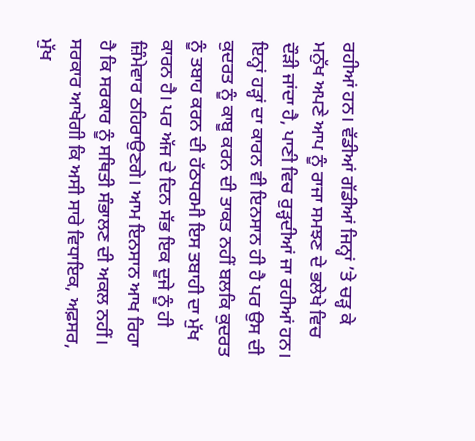ਰਹੀਆਂ ਹਨ। ਵੱਡੀਆਂ ਗੱਡੀਆਂ ਜਿਨ੍ਹਾਂ ’ਤੇ ਚੜ੍ਹ ਕੇ ਮਨੁੱਖ ਅਪਣੇ ਆਪ ਨੂੰ ਰਾਜਾ ਸਮਝਣ ਦੇ ਭਲੇਖੇ ਵਿਚ ਦੌੜੀ ਜਾਂਦਾ ਹੈ, ਪਾਣੀ ਵਿਚ ਰੁੜ੍ਹਦੀਆਂ ਜਾ ਰਹੀਆਂ ਹਨ। ਇਨ੍ਹਾਂ ਹੜ੍ਹਾਂ ਦਾ ਕਾਰਨ ਵੀ ਇਨਸਾਨ ਹੀ ਹੈ ਪਰ ਉਸ ਦੀ ਕੁਦਰਤ ਨੂੰ ਕਾਬੂ ਕਰਨ ਦੀ ਤਾਕਤ ਨਹੀਂ ਬਲਕਿ ਕੁਦਰਤ ਨੂੰ ਤਬਾਹ ਕਰਨ ਦੀ ਹੱਠਧਰਮੀ ਇਸ ਤਬਾਹੀ ਦਾ ਮੁੱਖ ਕਾਰਨ ਹੈ। ਪਰ ਅੱਜ ਦੇ ਦਿਨ ਸੱਭ ਇਕ ਦੂਜੇ ਨੂੰ ਹੀ ਜ਼ਿੰਮੇਵਾਰ ਠਹਿਰਾਉਣਗੇ। ਆਮ ਇਨਸਾਨ ਆਖ ਰਿਹਾ ਹੈ ਕਿ ਸਰਕਾਰ ਨੂੰ ਸਥਿਤੀ ਸੰਭਾਲਣ ਦੀ ਅਕਲ ਨਹੀਂ। ਸਰਕਾਰ ਆਖੇਗੀ ਕਿ ਅਸੀ ਸਾਰੇ ਵਿਧਾਇਕ, ਅਫ਼ਸਰ, ਮੁੱਖ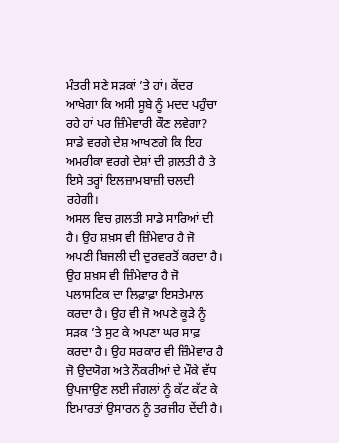ਮੰਤਰੀ ਸਣੇ ਸੜਕਾਂ ’ਤੇ ਹਾਂ। ਕੇਂਦਰ ਆਖੇਗਾ ਕਿ ਅਸੀ ਸੂਬੇ ਨੂੰ ਮਦਦ ਪਹੁੰਚਾ ਰਹੇ ਹਾਂ ਪਰ ਜ਼ਿੰਮੇਵਾਰੀ ਕੌਣ ਲਵੇਗਾ? ਸਾਡੇ ਵਰਗੇ ਦੇਸ਼ ਆਖਣਗੇ ਕਿ ਇਹ ਅਮਰੀਕਾ ਵਰਗੇ ਦੇਸ਼ਾਂ ਦੀ ਗ਼ਲਤੀ ਹੈ ਤੇ ਇਸੇ ਤਰ੍ਹਾਂ ਇਲਜ਼ਾਮਬਾਜ਼ੀ ਚਲਦੀ ਰਹੇਗੀ।
ਅਸਲ ਵਿਚ ਗ਼ਲਤੀ ਸਾਡੇ ਸਾਰਿਆਂ ਦੀ ਹੈ। ਉਹ ਸ਼ਖ਼ਸ ਵੀ ਜ਼ਿੰਮੇਵਾਰ ਹੈ ਜੋ ਅਪਣੀ ਬਿਜਲੀ ਦੀ ਦੁਰਵਰਤੋਂ ਕਰਦਾ ਹੈ। ਉਹ ਸ਼ਖ਼ਸ ਵੀ ਜ਼ਿੰਮੇਵਾਰ ਹੈ ਜੋ ਪਲਾਸਟਿਕ ਦਾ ਲਿਫ਼ਾਫ਼ਾ ਇਸਤੇਮਾਲ ਕਰਦਾ ਹੈ। ਉਹ ਵੀ ਜੋ ਅਪਣੇ ਕੂੜੇ ਨੂੰ ਸੜਕ ’ਤੇ ਸੁਟ ਕੇ ਅਪਣਾ ਘਰ ਸਾਫ਼ ਕਰਦਾ ਹੈ। ਉਹ ਸਰਕਾਰ ਵੀ ਜ਼ਿੰਮੇਵਾਰ ਹੈ ਜੋ ਉਦਯੋਗ ਅਤੇ ਨੌਕਰੀਆਂ ਦੇ ਮੌਕੇ ਵੱਧ ਉਪਜਾਉਣ ਲਈ ਜੰਗਲਾਂ ਨੂੰ ਕੱਟ ਕੱਟ ਕੇ ਇਮਾਰਤਾਂ ਉਸਾਰਨ ਨੂੰ ਤਰਜੀਹ ਦੇਂਦੀ ਹੈ।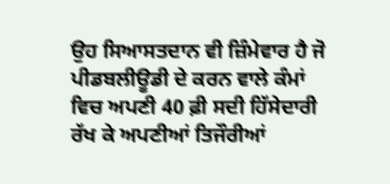ਉਹ ਸਿਆਸਤਦਾਨ ਵੀ ਜ਼ਿੰਮੇਵਾਰ ਹੈ ਜੋ ਪੀਡਬਲੀਊਡੀ ਦੇ ਕਰਨ ਵਾਲੇ ਕੰਮਾਂ ਵਿਚ ਅਪਣੀ 40 ਫ਼ੀ ਸਦੀ ਹਿੱਸੇਦਾਰੀ ਰੱਖ ਕੇ ਅਪਣੀਆਂ ਤਿਜੌਰੀਆਂ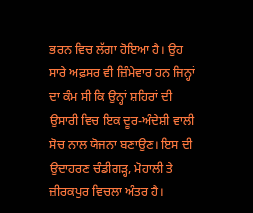ਭਰਨ ਵਿਚ ਲੱਗਾ ਹੋਇਆ ਹੈ। ਉਹ ਸਾਰੇ ਅਫ਼ਸਰ ਵੀ ਜ਼ਿੰਮੇਵਾਰ ਹਨ ਜਿਨ੍ਹਾਂ ਦਾ ਕੰਮ ਸੀ ਕਿ ਉਨ੍ਹਾਂ ਸ਼ਹਿਰਾਂ ਦੀ ਉਸਾਰੀ ਵਿਚ ਇਕ ਦੂਰ-ਅੰਦੇਸ਼ੀ ਵਾਲੀ ਸੋਚ ਨਾਲ ਯੋਜਨਾ ਬਣਾਉਣ। ਇਸ ਦੀ ਉਦਾਹਰਣ ਚੰਡੀਗੜ੍ਹ, ਮੋਹਾਲੀ ਤੇ ਜ਼ੀਰਕਪੁਰ ਵਿਚਲਾ ਅੰਤਰ ਹੈ।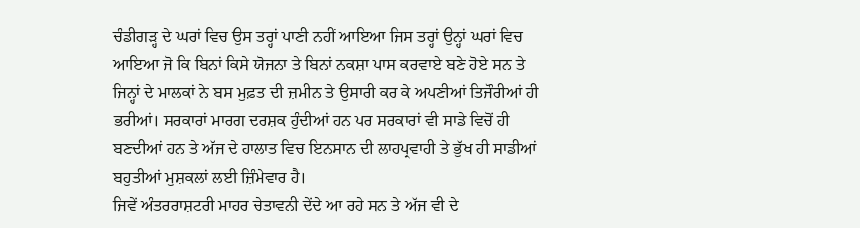ਚੰਡੀਗੜ੍ਹ ਦੇ ਘਰਾਂ ਵਿਚ ਉਸ ਤਰ੍ਹਾਂ ਪਾਣੀ ਨਹੀਂ ਆਇਆ ਜਿਸ ਤਰ੍ਹਾਂ ਉਨ੍ਹਾਂ ਘਰਾਂ ਵਿਚ ਆਇਆ ਜੋ ਕਿ ਬਿਨਾਂ ਕਿਸੇ ਯੋਜਨਾ ਤੇ ਬਿਨਾਂ ਨਕਸ਼ਾ ਪਾਸ ਕਰਵਾਏ ਬਣੇ ਹੋਏ ਸਨ ਤੇ ਜਿਨ੍ਹਾਂ ਦੇ ਮਾਲਕਾਂ ਨੇ ਬਸ ਮੁਫ਼ਤ ਦੀ ਜ਼ਮੀਨ ਤੇ ਉਸਾਰੀ ਕਰ ਕੇ ਅਪਣੀਆਂ ਤਿਜੌਰੀਆਂ ਹੀ ਭਰੀਆਂ। ਸਰਕਾਰਾਂ ਮਾਰਗ ਦਰਸ਼ਕ ਹੁੰਦੀਆਂ ਹਨ ਪਰ ਸਰਕਾਰਾਂ ਵੀ ਸਾਡੇ ਵਿਚੋਂ ਹੀ ਬਣਦੀਆਂ ਹਨ ਤੇ ਅੱਜ ਦੇ ਹਾਲਾਤ ਵਿਚ ਇਨਸਾਨ ਦੀ ਲਾਹਪ੍ਰਵਾਹੀ ਤੇ ਭੁੱਖ ਹੀ ਸਾਡੀਆਂ ਬਹੁਤੀਆਂ ਮੁਸ਼ਕਲਾਂ ਲਈ ਜ਼ਿੰਮੇਵਾਰ ਹੈ।
ਜਿਵੇਂ ਅੰਤਰਰਾਸ਼ਟਰੀ ਮਾਹਰ ਚੇਤਾਵਨੀ ਦੇਂਦੇ ਆ ਰਹੇ ਸਨ ਤੇ ਅੱਜ ਵੀ ਦੇ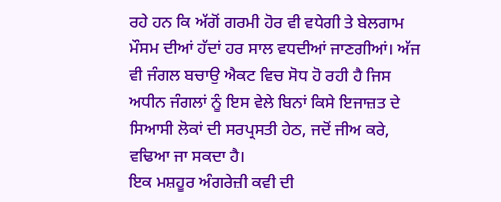ਰਹੇ ਹਨ ਕਿ ਅੱਗੋਂ ਗਰਮੀ ਹੋਰ ਵੀ ਵਧੇਗੀ ਤੇ ਬੇਲਗਾਮ ਮੌਸਮ ਦੀਆਂ ਹੱਦਾਂ ਹਰ ਸਾਲ ਵਧਦੀਆਂ ਜਾਣਗੀਆਂ। ਅੱਜ ਵੀ ਜੰਗਲ ਬਚਾਉ ਐਕਟ ਵਿਚ ਸੋਧ ਹੋ ਰਹੀ ਹੈ ਜਿਸ ਅਧੀਨ ਜੰਗਲਾਂ ਨੂੰ ਇਸ ਵੇਲੇ ਬਿਨਾਂ ਕਿਸੇ ਇਜਾਜ਼ਤ ਦੇ ਸਿਆਸੀ ਲੋਕਾਂ ਦੀ ਸਰਪ੍ਰਸਤੀ ਹੇਠ, ਜਦੋਂ ਜੀਅ ਕਰੇ, ਵਢਿਆ ਜਾ ਸਕਦਾ ਹੈ।
ਇਕ ਮਸ਼ਹੂਰ ਅੰਗਰੇਜ਼ੀ ਕਵੀ ਦੀ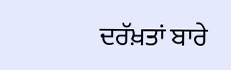ਦਰੱਖ਼ਤਾਂ ਬਾਰੇ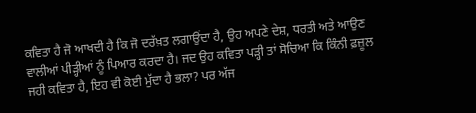ਕਵਿਤਾ ਹੈ ਜੋ ਆਖਦੀ ਹੈ ਕਿ ਜੋ ਦਰੱਖ਼ਤ ਲਗਾਉਂਦਾ ਹੈ, ਉਹ ਅਪਣੇ ਦੇਸ਼, ਧਰਤੀ ਅਤੇ ਆਉਣ ਵਾਲੀਆਂ ਪੀੜ੍ਹੀਆਂ ਨੂੰ ਪਿਆਰ ਕਰਦਾ ਹੈ। ਜਦ ਉਹ ਕਵਿਤਾ ਪੜ੍ਹੀ ਤਾਂ ਸੋਚਿਆ ਕਿ ਕਿੰਨੀ ਫ਼ਜ਼ੂਲ ਜਹੀ ਕਵਿਤਾ ਹੈ, ਇਹ ਵੀ ਕੋਈ ਮੁੱਦਾ ਹੈ ਭਲਾ? ਪਰ ਅੱਜ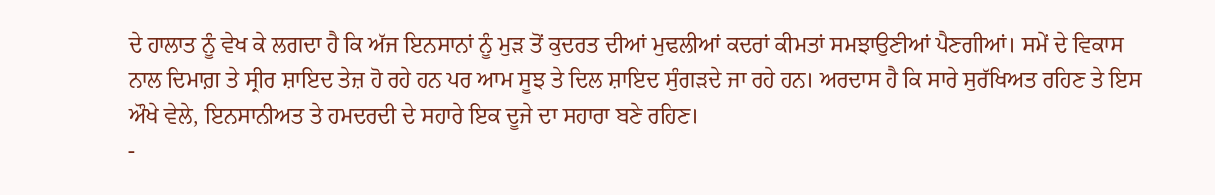ਦੇ ਹਾਲਾਤ ਨੂੰ ਵੇਖ ਕੇ ਲਗਦਾ ਹੈ ਕਿ ਅੱਜ ਇਨਸਾਨਾਂ ਨੂੰ ਮੁੜ ਤੋਂ ਕੁਦਰਤ ਦੀਆਂ ਮੁਢਲੀਆਂ ਕਦਰਾਂ ਕੀਮਤਾਂ ਸਮਝਾਉਣੀਆਂ ਪੈਣਗੀਆਂ। ਸਮੇਂ ਦੇ ਵਿਕਾਸ ਨਾਲ ਦਿਮਾਗ਼ ਤੇ ਸ੍ਰੀਰ ਸ਼ਾਇਦ ਤੇਜ਼ ਹੋ ਰਹੇ ਹਨ ਪਰ ਆਮ ਸੂਝ ਤੇ ਦਿਲ ਸ਼ਾਇਦ ਸੁੰਗੜਦੇ ਜਾ ਰਹੇ ਹਨ। ਅਰਦਾਸ ਹੈ ਕਿ ਸਾਰੇ ਸੁਰੱਖਿਅਤ ਰਹਿਣ ਤੇ ਇਸ ਔਖੇ ਵੇਲੇ, ਇਨਸਾਨੀਅਤ ਤੇ ਹਮਦਰਦੀ ਦੇ ਸਹਾਰੇ ਇਕ ਦੂਜੇ ਦਾ ਸਹਾਰਾ ਬਣੇ ਰਹਿਣ।
-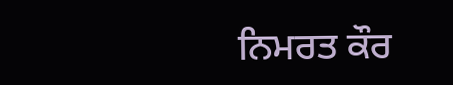ਨਿਮਰਤ ਕੌਰ